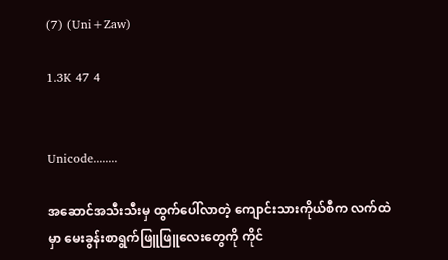(7) (Uni+Zaw)

1.3K 47 4


Unicode........

အဆောင်အသီးသီးမှ ထွက်ပေါ်လာတဲ့ ကျောင်းသားကိုယ်စီက လက်ထဲမှာ မေးခွန်းစာရွက်ဖြူဖြူလေးတွေကို ကိုင်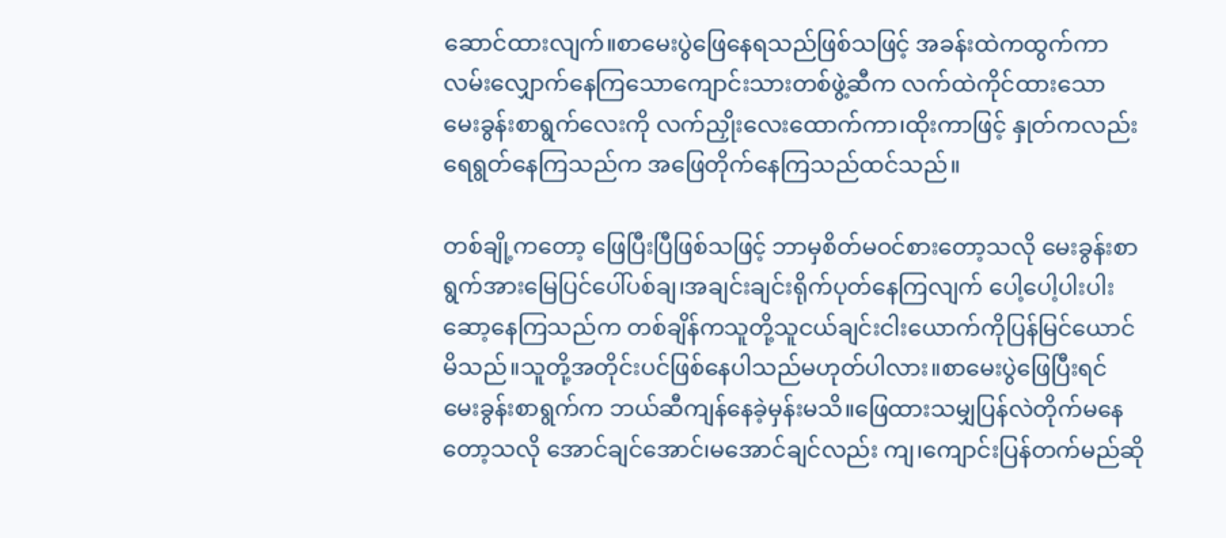ဆောင်ထားလျက်။စာမေးပွဲဖြေနေရသည်ဖြစ်သဖြင့် အခန်းထဲကထွက်ကာလမ်းလျှောက်နေကြသောကျောင်းသားတစ်ဖွဲ့ဆီက လက်ထဲကိုင်ထားသော မေးခွန်းစာရွက်လေးကို လက်ညှိုးလေးထောက်ကာ၊ထိုးကာဖြင့် နှုတ်ကလည်းရေရွတ်နေကြသည်က အဖြေတိုက်နေကြသည်ထင်သည်။

တစ်ချို့ကတော့ ဖြေပြီးပြီဖြစ်သဖြင့် ဘာမှစိတ်မဝင်စားတော့သလို မေးခွန်းစာရွက်အားမြေပြင်ပေါ်ပစ်ချ၊အချင်းချင်းရိုက်ပုတ်နေကြလျက် ပေါ့ပေါ့ပါးပါးဆော့နေကြသည်က တစ်ချိန်ကသူတို့သူငယ်ချင်းငါးယောက်ကိုပြန်မြင်ယောင်မိသည်။သူတို့အတိုင်းပင်ဖြစ်နေပါသည်မဟုတ်ပါလား။စာမေးပွဲဖြေပြီးရင် မေးခွန်းစာရွက်က ဘယ်ဆီကျန်နေခဲ့မှန်းမသိ။ဖြေထားသမျှပြန်လဲတိုက်မနေတော့သလို အောင်ချင်အောင်၊မအောင်ချင်လည်း ကျ၊ကျောင်းပြန်တက်မည်ဆို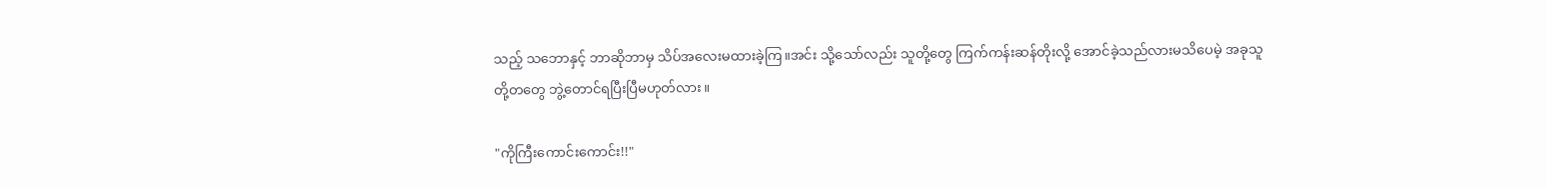သည့် သဘောနှင့် ဘာဆိုဘာမှ သိပ်အလေးမထားခဲ့ကြ။အင်း သို့သော်လည်း သူတို့တွေ ကြက်ကန်းဆန်တိုးလို့ အောင်ခဲ့သည်လားမသိပေမဲ့ အခုသူတို့တတွေ ဘွဲ့တောင်ရပြီးပြီမဟုတ်လား။

"ကိုကြီးကောင်းကောင်း!!"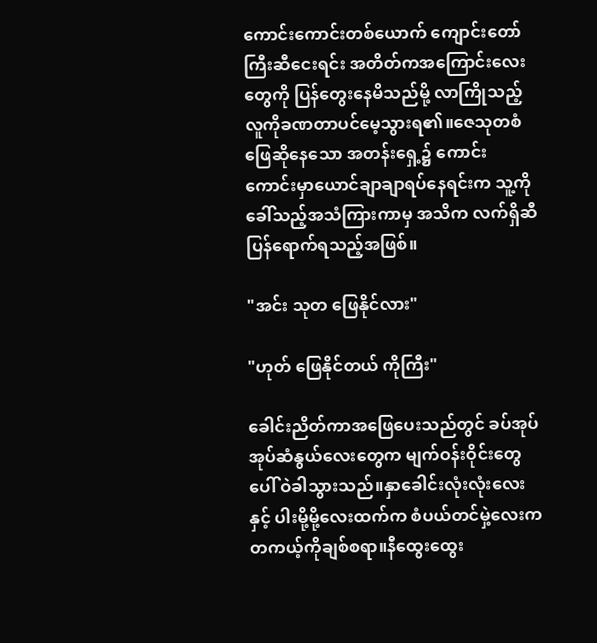ကောင်းကောင်းတစ်ယောက် ကျောင်းတော်ကြီးဆီငေးရင်း အတိတ်ကအကြောင်းလေးတွေကို ပြန်တွေးနေမိသည်မို့ လာကြိုသည့် လူကိုခဏတာပင်မေ့သွားရ၏။ဇေသုတစံ ဖြေဆိုနေသော အတန်းရှေ့၌ ကောင်းကောင်းမှာယောင်ချာချာရပ်နေရင်းက သူ့ကိုခေါ်သည့်အသံကြားကာမှ အသိက လက်ရှိဆီပြန်ရောက်ရသည့်အဖြစ်။

"အင်း သုတ ဖြေနိုင်လား"

"ဟုတ် ဖြေနိုင်တယ် ကိုကြီး"

ခေါင်းညိတ်ကာအဖြေပေးသည်တွင် ခပ်အုပ်အုပ်ဆံနွယ်လေးတွေက မျက်ဝန်းဝိုင်းတွေပေါ် ဝဲခါသွားသည်။နှာခေါင်းလုံးလုံးလေးနှင့် ပါးမို့မို့လေးထက်က စံပယ်တင်မှဲ့လေးက တကယ့်ကိုချစ်စရာ။နီထွေးထွေး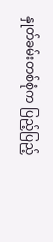နှုတ်ခမ်းတစ်စုံက ပြည့်ပြည့်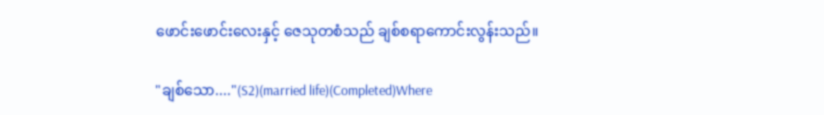ဖောင်းဖောင်းလေးနှင့် ဇေသုတစံသည် ချစ်စရာကောင်းလွန်းသည်။

"ချစ်သော...."(S2)(married life)(Completed)Where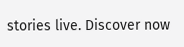stories live. Discover now